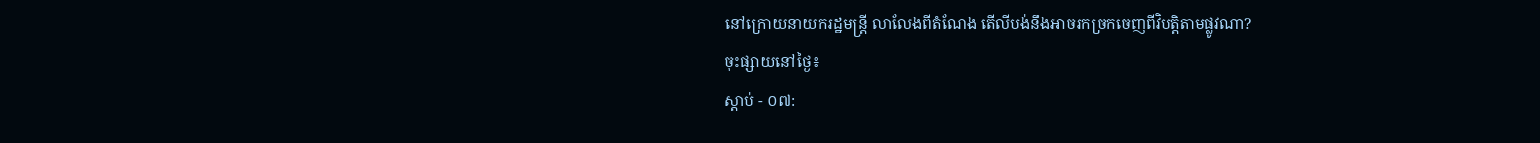នៅក្រោយនាយករដ្ឋមន្រ្តី លាលែងពីតំណែង តើលីបង់នឹងអាចរកច្រកចេញពីវិបត្តិតាមផ្លូវណា?
ចុះផ្សាយនៅថ្ងៃ៖
ស្តាប់ - ០៧: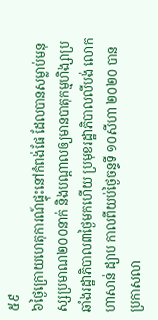៥៩
៦ថ្ងៃក្រោយហេតុការណ៍ផ្ទុះនៅកំពង់ផែ ដែលបានសម្លាប់មនុស្សប្រមាណ២០០នាក់ និងបណ្តាលឲ្យមានបាតុកម្មហិង្សាប្រឆាំងរដ្ឋាភិបាល៣ថ្ងៃមកហើយ ប្រមុខរដ្ឋាភិបាលលីបង់ លោក ហាសាន់ ដ្យាប កាលពីយប់ថ្ងៃចន្ទទី ១០សីហា ២០២០ បានប្រកាសលា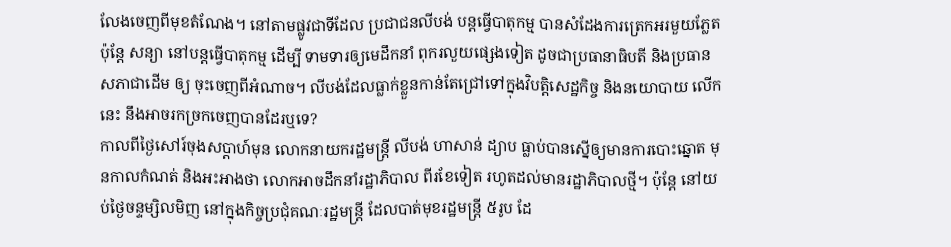លែងចេញពីមុខតំណែង។ នៅតាមផ្លូវជាទីដែល ប្រជាជនលីបង់ បន្តធ្វើបាតុកម្ម បានសំដែងការត្រេកអរមួយភ្លែត ប៉ុន្តែ សន្យា នៅបន្តធ្វើបាតុកម្ម ដើម្បី ទាមទារឲ្យមេដឹកនាំ ពុករលួយផ្សេងទៀត ដូចជាប្រធានាធិបតី និងប្រធានសភាជាដើម ឲ្យ ចុះចេញពីអំណាច។ លីបង់ដែលធ្លាក់ខ្លួនកាន់តែជ្រៅទៅក្នុងវិបត្តិសេដ្ឋកិច្ច និងនយោបាយ លើកនេះ នឹងអាចរកច្រកចេញបានដែរឬទេ?
កាលពីថ្ងៃសៅរ៍ចុងសប្តាហ៍មុន លោកនាយករដ្ឋមន្រ្តី លីបង់ ហាសាន់ ដ្យាប ធ្លាប់បានស្នើឲ្យមានការបោះឆ្នោត មុនកាលកំណត់ និងអះអាងថា លោកអាចដឹកនាំរដ្ឋាភិបាល ពីរខែទៀត រហូតដល់មានរដ្ឋាភិបាលថ្មី។ ប៉ុន្តែ នៅយប់ថ្ងៃចន្ទម្សិលមិញ នៅក្នុងកិច្ចប្រជុំគណៈរដ្ឋមន្រ្តី ដែលបាត់មុខរដ្ឋមន្រ្តី ៥រូប ដែ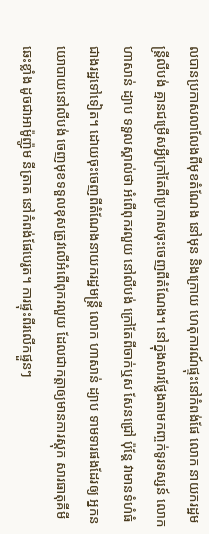លបានប្រកាសលាលែងពីមុខតំណែង នៅមុន និងក្រោយ ហេតុការណ៍ផ្ទុះនៅកំពង់ផែ លោក នាយករដ្ឋមន្រ្តីលីបង់ គ្មានជម្រើសអ្វីក្រៅតែពីប្រកាសចុះចេញពីតំណែង។ នៅក្នុងសារថ្លែងតាមកញ្ចក់ទូរទស្សន៍ លោកហាសាន់ ដ្យាប ទទួលស្គាល់ថា អំពើពុករលួយ នៅលីបង់ ក្រៅតែពីចាក់ឬស សែនជ្រៅ ប៉ុន្តែ វាមានទំហំធំជាងរដ្ឋទៅទៀត។ ដោយចុះចេញពីតំណែងនាយករដ្ឋមន្រ្តី លោក ហាសាន់ ដ្យាប ទាមទារផងដែរឲ្យ អ្នកនយោបាយនៅលីបង់ ចេញមុខទទួលខុសត្រូវលើអំពើពុករលួយ ដែលជាកត្តាឲ្យមានការស្តុក សារធាតុគីមី ឆេះខ្លាំង ដូចជាអាម៉ូញ៉ូម នីត្រាត នៅកំពង់ផែបេរូត។ ការផ្ទុះពីរលើកផ្ទួនៗ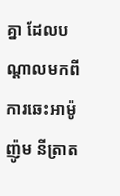គ្នា ដែលបណ្តាលមកពីការឆេះអាម៉ូញ៉ូម នីត្រាត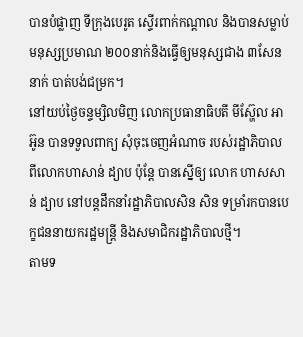បានបំផ្លាញ ទីក្រុងបេរូត ស្ទើរពាក់កណ្តាល និងបានសម្លាប់មនុស្សប្រមាណ ២០០នាក់និងធ្វើឲ្យមនុស្សជាង ៣សែននាក់ បាត់បង់ជម្រក។
នៅយប់ថ្ងៃចន្ទម្សិលមិញ លោកប្រធានាធិបតី មីស៊្ហែល អាអ៊ូន បានទទួលពាក្យ សុំចុះចេញអំណាច របស់រដ្ឋាភិបាល ពីលោកហាសាន់ ដ្យាប ប៉ុន្តែ បានស្នើឲ្យ លោក ហាសសាន់ ដ្យាប នៅបន្តដឹកនាំរដ្ឋាភិបាលសិន សិន ទម្រាំរកបានបេក្ខជននាយករដ្ឋមន្រ្តី និងសមាជិករដ្ឋាភិបាលថ្មី។
តាមទ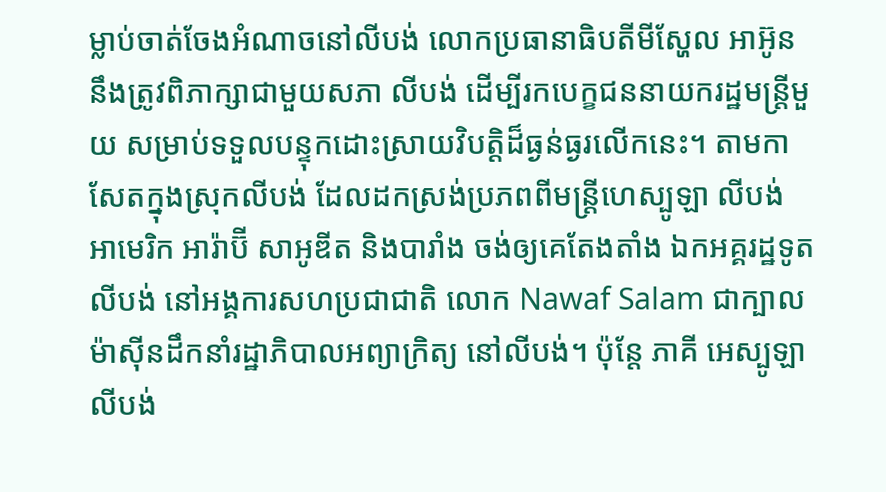ម្លាប់ចាត់ចែងអំណាចនៅលីបង់ លោកប្រធានាធិបតីមីស្ហែល អាអ៊ូន នឹងត្រូវពិភាក្សាជាមួយសភា លីបង់ ដើម្បីរកបេក្ខជននាយករដ្ឋមន្រ្តីមួយ សម្រាប់ទទួលបន្ទុកដោះស្រាយវិបត្តិដ៏ធ្ងន់ធ្ងរលើកនេះ។ តាមកាសែតក្នុងស្រុកលីបង់ ដែលដកស្រង់ប្រភពពីមន្រ្តីហេស្បូឡា លីបង់ អាមេរិក អារ៉ាប៊ី សាអូឌីត និងបារាំង ចង់ឲ្យគេតែងតាំង ឯកអគ្គរដ្ឋទូតលីបង់ នៅអង្គការសហប្រជាជាតិ លោក Nawaf Salam ជាក្បាលម៉ាស៊ីនដឹកនាំរដ្ឋាភិបាលអព្យាក្រិត្យ នៅលីបង់។ ប៉ុន្តែ ភាគី អេស្បូឡា លីបង់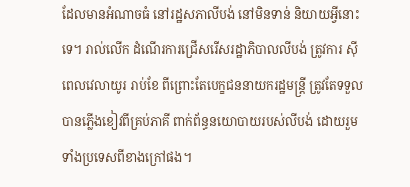ដែលមានអំណាចធំ នៅរដ្ឋសភាលីបង់ នៅមិនទាន់ និយាយអ្វីនោះទេ។ រាល់លើក ដំណើរការជ្រើសរើសរដ្ឋាភិបាលលីបង់ ត្រូវការ ស៊ីពេលវេលាយូរ រាប់ខែ ពីព្រោះតែបេក្ខជននាយករដ្ឋមន្រ្តី ត្រូវតែទទួលបានភ្លើងខៀវពីគ្រប់ភាគី ពាក់ព័ន្ធនយោបាយរបស់លីបង់ ដោយរួមទាំងប្រទេសពីខាងក្រៅផង។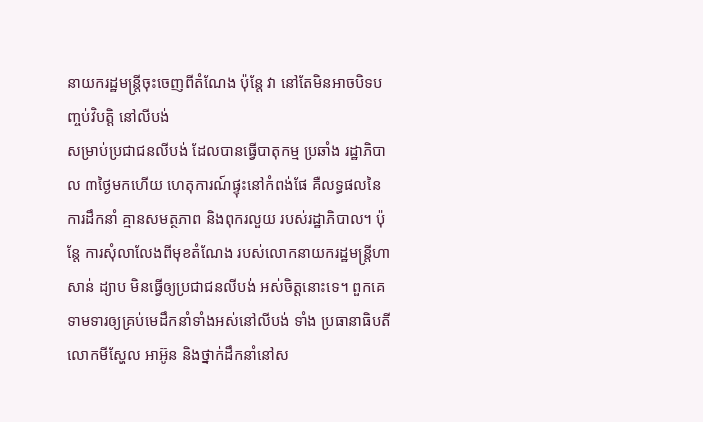នាយករដ្ឋមន្រ្តីចុះចេញពីតំណែង ប៉ុន្តែ វា នៅតែមិនអាចបិទបញ្ចប់វិបត្តិ នៅលីបង់
សម្រាប់ប្រជាជនលីបង់ ដែលបានធ្វើបាតុកម្ម ប្រឆាំង រដ្ឋាភិបាល ៣ថ្ងៃមកហើយ ហេតុការណ៍ផ្ទុះនៅកំពង់ផែ គឺលទ្ធផលនៃការដឹកនាំ គ្មានសមត្ថភាព និងពុករលួយ របស់រដ្ឋាភិបាល។ ប៉ុន្តែ ការសុំលាលែងពីមុខតំណែង របស់លោកនាយករដ្ឋមន្រ្តីហាសាន់ ដ្យាប មិនធ្វើឲ្យប្រជាជនលីបង់ អស់ចិត្តនោះទេ។ ពួកគេទាមទារឲ្យគ្រប់មេដឹកនាំទាំងអស់នៅលីបង់ ទាំង ប្រធានាធិបតី លោកមីស្ហែល អាអ៊ូន និងថ្នាក់ដឹកនាំនៅស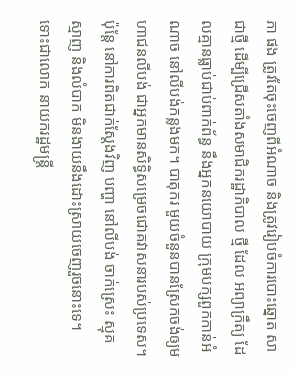ភា ផង ត្រូវតែចុះចេញពីអំណាច និងត្រូវរៀបចំការបោះឆ្នោត សាជាថ្មី ដើម្បីជ្រើសតាំងសមាជិករដ្ឋាភិបាល ថ្មី ដែល អព្យាក្រឹត្យ ដែលគ្មានធ្លាប់ជាប់ពាក់ព័ន្ធ នឹងអ្នកនយោបាយ ក្រុមបក្សពួកកាន់អំណាច នៅលីបង់កន្លងមក។ បាតុករ មួយចំនួនបានស្រែកចង់ឲ្យមហាជនលីបង់ ជាអ្នកមានសិទ្ធិសម្រេចជោគវាសនារបស់ប្រទេស។ ប៉ុន្តែ នៅការពិតជាក់ស្តែងវិញ បញ្ហា នៅលីបង់ ចាក់ស្រេះ ស្មុគស្មាញ និងលំបាក មិនងាយនឹងដោះស្រាយចេញរួចនោះទេ។
ទោះជាលោក នាយករដ្ឋមន្រ្តី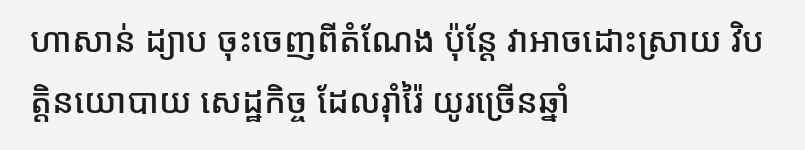ហាសាន់ ដ្យាប ចុះចេញពីតំណែង ប៉ុន្តែ វាអាចដោះស្រាយ វិបត្តិនយោបាយ សេដ្ឋកិច្ច ដែលរ៉ាំរ៉ៃ យូរច្រើនឆ្នាំ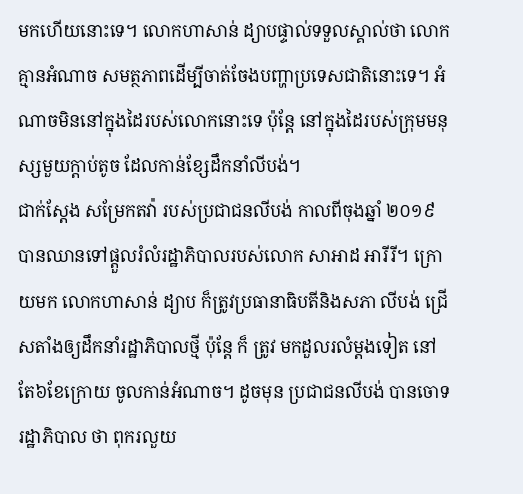មកហើយនោះទេ។ លោកហាសាន់ ដ្យាបផ្ទាល់ទទួលស្គាល់ថា លោកគ្មានអំណាច សមត្ថភាពដើម្បីចាត់ចែងបញ្ហាប្រទេសជាតិនោះទេ។ អំណាចមិននៅក្នុងដៃរបស់លោកនោះទេ ប៉ុន្តែ នៅក្នុងដៃរបស់ក្រុមមនុស្សមួយក្តាប់តូច ដែលកាន់ខ្សែដឹកនាំលីបង់។
ជាក់ស្តែង សម្រែកតវ៉ា របស់ប្រជាជនលីបង់ កាលពីចុងឆ្នាំ ២០១៩ បានឈានទៅផ្តួលរំលំរដ្ឋាភិបាលរបស់លោក សាអាដ អារីរី។ ក្រោយមក លោកហាសាន់ ដ្យាប ក៏ត្រូវប្រធានាធិបតីនិងសភា លីបង់ ជ្រើសតាំងឲ្យដឹកនាំរដ្ឋាភិបាលថ្មី ប៉ុន្តែ ក៏ ត្រូវ មកដួលរលំម្តងទៀត នៅតែ៦ខែក្រោយ ចូលកាន់អំណាច។ ដូចមុន ប្រជាជនលីបង់ បានចោទរដ្ឋាភិបាល ថា ពុករលួយ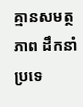គ្មានសមត្ថភាព ដឹកនាំប្រទេ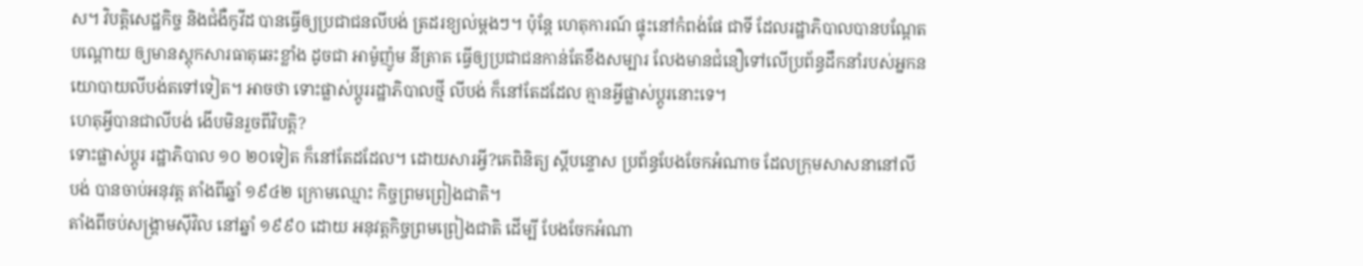ស។ វិបត្តិសេដ្ឋកិច្ច និងជំងឺកូវីដ បានធ្វើឲ្យប្រជាជនលីបង់ ត្រដរខ្យល់ម្តងៗ។ ប៉ុន្តែ ហេតុការណ៍ ផ្ទុះនៅកំពង់ផែ ជាទី ដែលរដ្ឋាភិបាលបានបណ្តែតបណ្តោយ ឲ្យមានស្តុកសារធាតុឆេះខ្លាំង ដូចជា អាម៉ូញ៉ូម នីត្រាត ធ្វើឲ្យប្រជាជនកាន់តែខឹងសម្បារ លែងមានជំនឿទៅលើប្រព័ន្ធដឹកនាំរបស់អ្នកនយោបាយលីបង់តទៅទៀត។ អាចថា ទោះផ្លាស់ប្តូររដ្ឋាភិបាលថ្មី លីបង់ ក៏នៅតែដដែល គ្មានអ្វីផ្លាស់ប្តូរនោះទេ។
ហេតុអ្វីបានជាលីបង់ ងើបមិនរួចពីវិបត្តិ?
ទោះផ្លាស់ប្តូរ រដ្ឋាភិបាល ១០ ២០ទៀត ក៏នៅតែដដែល។ ដោយសារអ្វី?គេពិនិត្យ ស្តីបន្ទោស ប្រព័ន្ធបែងចែកអំណាច ដែលក្រុមសាសនានៅលីបង់ បានចាប់អនុវត្ត តាំងពីឆ្នាំ ១៩៤២ ក្រោមឈ្មោះ កិច្ចព្រមព្រៀងជាតិ។
តាំងពីចប់សង្រ្គាមស៊ីវិល នៅឆ្នាំ ១៩៩០ ដោយ អនុវត្តកិច្ចព្រមព្រៀងជាតិ ដើម្បី បែងចែកអំណា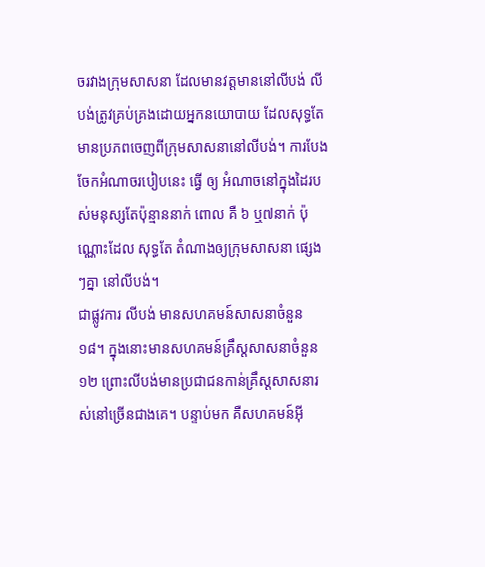ចរវាងក្រុមសាសនា ដែលមានវត្តមាននៅលីបង់ លីបង់ត្រូវគ្រប់គ្រងដោយអ្នកនយោបាយ ដែលសុទ្ធតែមានប្រភពចេញពីក្រុមសាសនានៅលីបង់។ ការបែងចែកអំណាចរបៀបនេះ ធ្វើ ឲ្យ អំណាចនៅក្នុងដៃរបស់មនុស្សតែប៉ុន្មាននាក់ ពោល គឺ ៦ ឬ៧នាក់ ប៉ុណ្ណោះដែល សុទ្ធតែ តំណាងឲ្យក្រុមសាសនា ផ្សេងៗគ្នា នៅលីបង់។
ជាផ្លូវការ លីបង់ មានសហគមន៍សាសនាចំនួន ១៨។ ក្នុងនោះមានសហគមន៍គ្រឹស្តសាសនាចំនួន ១២ ព្រោះលីបង់មានប្រជាជនកាន់គ្រឹស្តសាសនារស់នៅច្រើនជាងគេ។ បន្ទាប់មក គឺសហគមន៍អ៊ី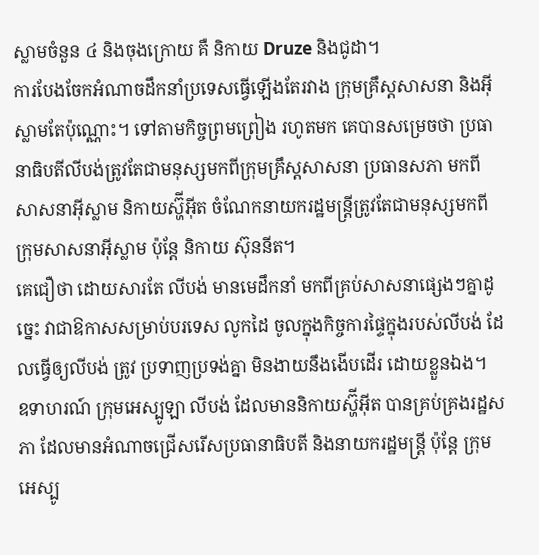ស្លាមចំនួន ៤ និងចុងក្រោយ គឺ និកាយ Druze និងជូដា។
ការបែងចែកអំណាចដឹកនាំប្រទេសធ្វើឡើងតែរវាង ក្រុមគ្រឹស្តសាសនា និងអ៊ីស្លាមតែប៉ុណ្ណោះ។ ទៅតាមកិច្ចព្រមព្រៀង រហូតមក គេបានសម្រេចថា ប្រធានាធិបតីលីបង់ត្រូវតែជាមនុស្សមកពីក្រុមគ្រឹស្តសាសនា ប្រធានសភា មកពីសាសនាអ៊ីស្លាម និកាយស្ហ៊ីអ៊ីត ចំណែកនាយករដ្ឋមន្រ្តីត្រូវតែជាមនុស្សមកពីក្រុមសាសនាអ៊ីស្លាម ប៉ុន្តែ និកាយ ស៊ុននីត។
គេជឿថា ដោយសារតែ លីបង់ មានមេដឹកនាំ មកពីគ្រប់សាសនាផ្សេងៗគ្នាដូច្នេះ វាជាឱកាសសម្រាប់បរទេស លូកដៃ ចូលក្នុងកិច្ចការផ្ទៃក្នុងរបស់លីបង់ ដែលធ្វើឲ្យលីបង់ ត្រូវ ប្រទាញប្រទង់គ្នា មិនងាយនឹងងើបដើរ ដោយខ្លួនឯង។
ឧទាហរណ៍ ក្រុមអេស្បូឡា លីបង់ ដែលមាននិកាយស្ហ៊ីអ៊ីត បានគ្រប់គ្រងរដ្ឋសភា ដែលមានអំណាចជ្រើសរើសប្រធានាធិបតី និងនាយករដ្ឋមន្រ្តី ប៉ុន្តែ ក្រុមអេស្បូ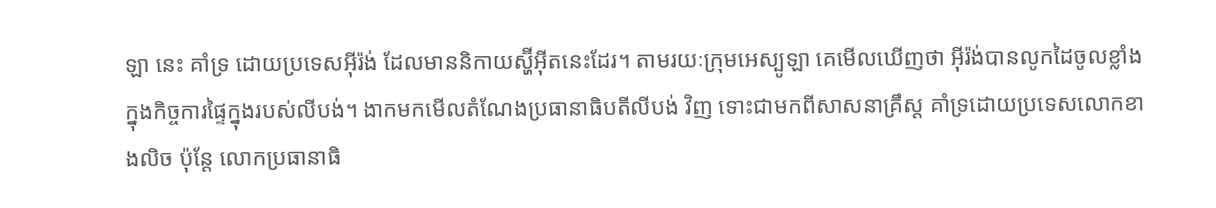ឡា នេះ គាំទ្រ ដោយប្រទេសអ៊ីរ៉ង់ ដែលមាននិកាយស្ហ៊ីអ៊ីតនេះដែរ។ តាមរយៈក្រុមអេស្បូឡា គេមើលឃើញថា អ៊ីរ៉ង់បានលូកដៃចូលខ្លាំង ក្នុងកិច្ចការផ្ទៃក្នុងរបស់លីបង់។ ងាកមកមើលតំណែងប្រធានាធិបតីលីបង់ វិញ ទោះជាមកពីសាសនាគ្រឹស្ត គាំទ្រដោយប្រទេសលោកខាងលិច ប៉ុន្តែ លោកប្រធានាធិ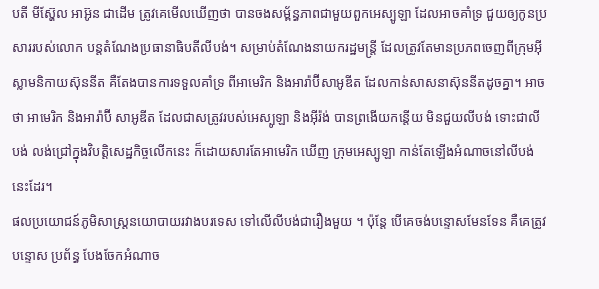បតី មីស៊្ហែល អាអ៊ូន ជាដើម ត្រូវគេមើលឃើញថា បានចងសម្ព័ន្ធភាពជាមួយពួកអេស្បូឡា ដែលអាចគាំទ្រ ជួយឲ្យកូនប្រសាររបស់លោក បន្តតំណែងប្រធានាធិបតីលីបង់។ សម្រាប់តំណែងនាយករដ្ឋមន្រ្តី ដែលត្រូវតែមានប្រភពចេញពីក្រុមអ៊ីស្លាមនិកាយស៊ុននីត គឺតែងបានការទទួលគាំទ្រ ពីអាមេរិក និងអារ៉ាប៊ីសាអូឌីត ដែលកាន់សាសនាស៊ុននីតដូចគ្នា។ អាច ថា អាមេរិក និងអារ៉ាប៊ី សាអូឌីត ដែលជាសត្រូវរបស់អេស្បូឡា និងអ៊ីរ៉ង់ បានព្រងើយកន្តើយ មិនជួយលីបង់ ទោះជាលីបង់ លង់ជ្រៅក្នុងវិបត្តិសេដ្ឋកិច្ចលើកនេះ ក៏ដោយសារតែអាមេរិក ឃើញ ក្រុមអេស្បូឡា កាន់តែឡើងអំណាចនៅលីបង់នេះដែរ។
ផលប្រយោជន៍ភូមិសាស្រ្តនយោបាយរវាងបរទេស ទៅលើលីបង់ជារឿងមួយ ។ ប៉ុន្តែ បើគេចង់បន្ទោសមែនទែន គឺគេត្រូវបន្ទោស ប្រព័ន្ធ បែងចែកអំណាច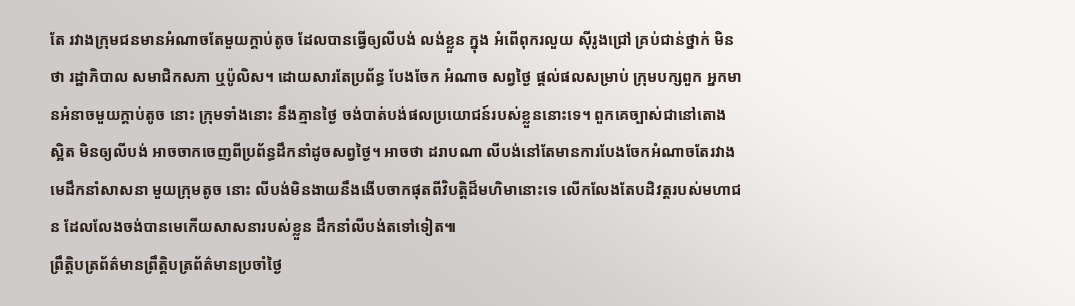តែ រវាងក្រុមជនមានអំណាចតែមួយក្តាប់តូច ដែលបានធ្វើឲ្យលីបង់ លង់ខ្លួន ក្នុង អំពើពុករលួយ ស៊ីរូងជ្រៅ គ្រប់ជាន់ថ្នាក់ មិនថា រដ្ឋាភិបាល សមាជិកសភា ឬប៉ូលិស។ ដោយសារតែប្រព័ន្ធ បែងចែក អំណាច សព្វថ្ងៃ ផ្តល់ផលសម្រាប់ ក្រុមបក្សពួក អ្នកមានអំនាចមួយក្តាប់តូច នោះ ក្រុមទាំងនោះ នឹងគ្មានថ្ងៃ ចង់បាត់បង់ផលប្រយោជន៍របស់ខ្លួននោះទេ។ ពួកគេច្បាស់ជានៅតោង ស្អិត មិនឲ្យលីបង់ អាចចាកចេញពីប្រព័ន្ធដឹកនាំដូចសព្វថ្ងៃ។ អាចថា ដរាបណា លីបង់នៅតែមានការបែងចែកអំណាចតែរវាងមេដឹកនាំសាសនា មួយក្រុមតូច នោះ លីបង់មិនងាយនឹងងើបចាកផុតពីវិបត្តិដ៏មហិមានោះទេ លើកលែងតែបដិវត្តរបស់មហាជន ដែលលែងចង់បានមេកើយសាសនារបស់ខ្លួន ដឹកនាំលីបង់តទៅទៀត៕
ព្រឹត្តិបត្រព័ត៌មានព្រឹត្តិបត្រព័ត៌មានប្រចាំថ្ងៃ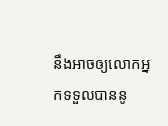នឹងអាចឲ្យលោកអ្នកទទួលបាននូ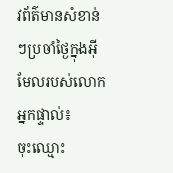វព័ត៌មានសំខាន់ៗប្រចាំថ្ងៃក្នុងអ៊ីមែលរបស់លោកអ្នកផ្ទាល់៖
ចុះឈ្មោះ